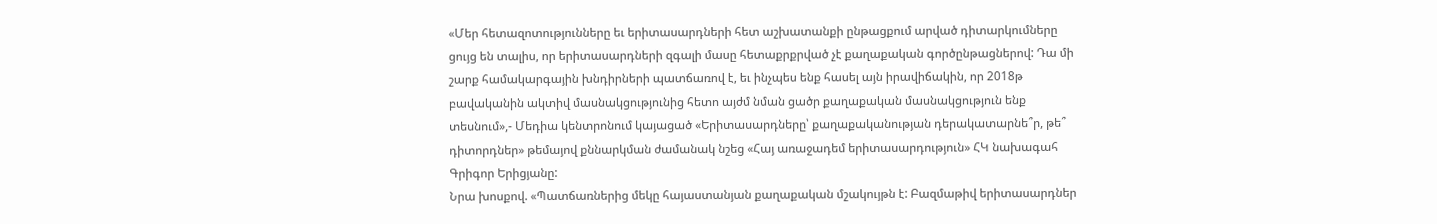«Մեր հետազոտությունները եւ երիտասարդների հետ աշխատանքի ընթացքում արված դիտարկումները ցույց են տալիս, որ երիտասարդների զգալի մասը հետաքրքրված չէ քաղաքական գործընթացներով: Դա մի շարք համակարգային խնդիրների պատճառով է, եւ ինչպես ենք հասել այն իրավիճակին, որ 2018թ բավականին ակտիվ մասնակցությունից հետո այժմ նման ցածր քաղաքական մասնակցություն ենք տեսնում»,- Մեդիա կենտրոնում կայացած «Երիտասարդները՝ քաղաքականության դերակատարնե՞ր, թե՞ դիտորդներ» թեմայով քննարկման ժամանակ նշեց «Հայ առաջադեմ երիտասարդություն» ՀԿ նախագահ Գրիգոր Երիցյանը:
Նրա խոսքով. «Պատճառներից մեկը հայաստանյան քաղաքական մշակույթն է: Բազմաթիվ երիտասարդներ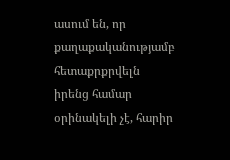ասում են, որ քաղաքականությամբ հետաքրքրվելն իրենց համար օրինակելի չէ, հարիր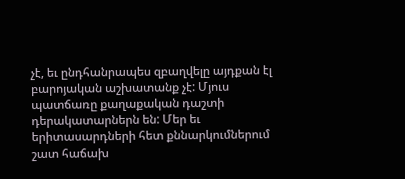չէ, եւ ընդհանրապես զբաղվելը այդքան էլ բարոյական աշխատանք չէ: Մյուս պատճառը քաղաքական դաշտի դերակատարներն են: Մեր եւ երիտասարդների հետ քննարկումներում շատ հաճախ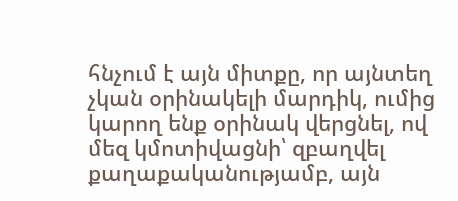հնչում է այն միտքը, որ այնտեղ չկան օրինակելի մարդիկ, ումից կարող ենք օրինակ վերցնել, ով մեզ կմոտիվացնի՝ զբաղվել քաղաքականությամբ, այն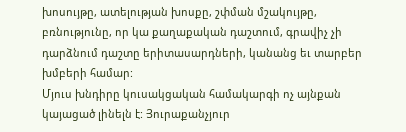խոսույթը, ատելության խոսքը, շփման մշակույթը, բռնությունը, որ կա քաղաքական դաշտում, գրավիչ չի դարձնում դաշտը երիտասարդների, կանանց եւ տարբեր խմբերի համար:
Մյուս խնդիրը կուսակցական համակարգի ոչ այնքան կայացած լինելն է: Յուրաքանչյուր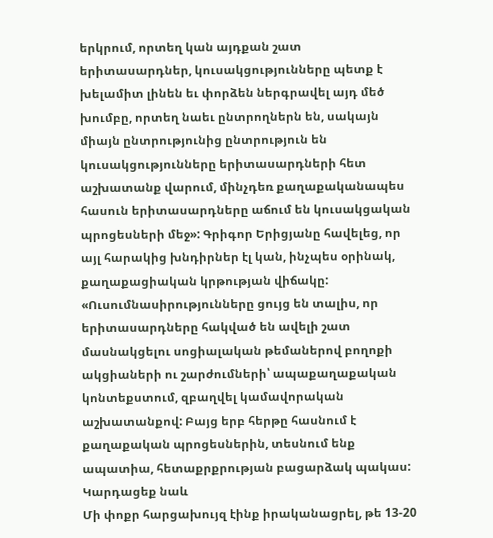երկրում, որտեղ կան այդքան շատ երիտասարդներ, կուսակցությունները պետք է խելամիտ լինեն եւ փորձեն ներգրավել այդ մեծ խումբը, որտեղ նաեւ ընտրողներն են, սակայն միայն ընտրությունից ընտրություն են կուսակցությունները երիտասարդների հետ աշխատանք վարում, մինչդեռ քաղաքականապես հասուն երիտասարդները աճում են կուսակցական պրոցեսների մեջ»: Գրիգոր Երիցյանը հավելեց, որ այլ հարակից խնդիրներ էլ կան, ինչպես օրինակ, քաղաքացիական կրթության վիճակը:
«Ուսումնասիրությունները ցույց են տալիս, որ երիտասարդները հակված են ավելի շատ մասնակցելու սոցիալական թեմաներով բողոքի ակցիաների ու շարժումների՝ ապաքաղաքական կոնտեքստում, զբաղվել կամավորական աշխատանքով: Բայց երբ հերթը հասնում է քաղաքական պրոցեսներին, տեսնում ենք ապատիա, հետաքրքրության բացարձակ պակաս:
Կարդացեք նաև
Մի փոքր հարցախույզ էինք իրականացրել, թե 13-20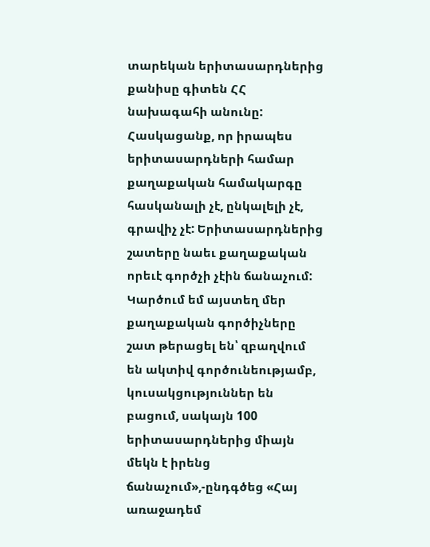տարեկան երիտասարդներից քանիսը գիտեն ՀՀ նախագահի անունը: Հասկացանք, որ իրապես երիտասարդների համար քաղաքական համակարգը հասկանալի չէ, ընկալելի չէ, գրավիչ չէ: Երիտասարդներից շատերը նաեւ քաղաքական որեւէ գործչի չէին ճանաչում: Կարծում եմ այստեղ մեր քաղաքական գործիչները շատ թերացել են՝ զբաղվում են ակտիվ գործունեությամբ, կուսակցություններ են բացում, սակայն 100 երիտասարդներից միայն մեկն է իրենց ճանաչում»,-ընդգծեց «Հայ առաջադեմ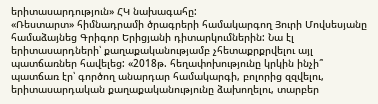երիտասարդություն» ՀԿ նախագահը:
«Ռեստարտ» հիմնադրամի ծրագրերի համակարգող Յուրի Մովսեսյանը համաձայնեց Գրիգոր Երիցյանի դիտարկումներին: Նա էլ երիտասարդների՝ քաղաքականությամբ չհետաքրքրվելու այլ պատճառներ հավելեց: «2018թ. հեղափոխությունը կրկին ինչի՞ պատճառ էր՝ գործող անարդար համակարգի, բոլորից զզվելու, երիտասարդական քաղաքականությունը ձախողելու, տարբեր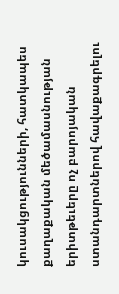կուսակցությունների, հատկապես քաղաքական մեծամասնության երիտթեւերը ոչ բարոյական ստանդարտներով հավաքագրելու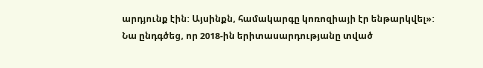արդյունք էին: Այսինքն, համակարգը կոռոզիայի էր ենթարկվել»:
Նա ընդգծեց, որ 2018-ին երիտասարդությանը տված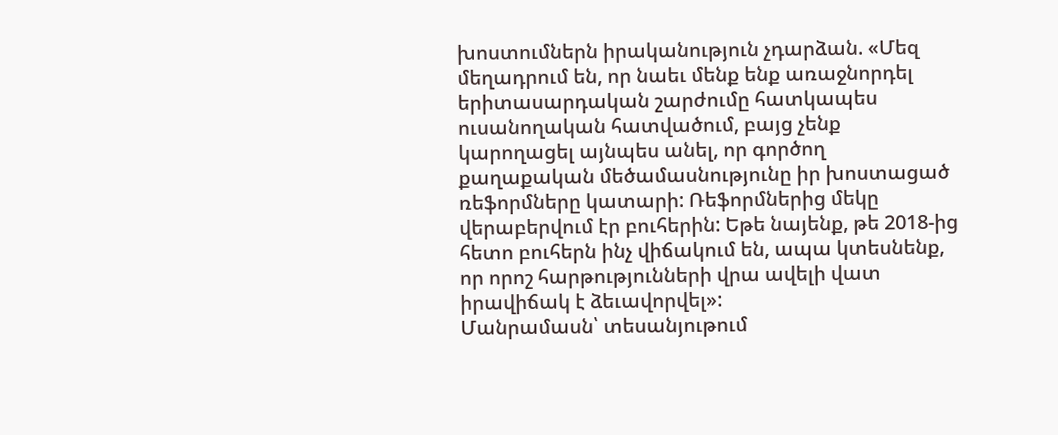խոստումներն իրականություն չդարձան. «Մեզ մեղադրում են, որ նաեւ մենք ենք առաջնորդել երիտասարդական շարժումը հատկապես ուսանողական հատվածում, բայց չենք կարողացել այնպես անել, որ գործող քաղաքական մեծամասնությունը իր խոստացած ռեֆորմները կատարի: Ռեֆորմներից մեկը վերաբերվում էր բուհերին: Եթե նայենք, թե 2018-ից հետո բուհերն ինչ վիճակում են, ապա կտեսնենք, որ որոշ հարթությունների վրա ավելի վատ իրավիճակ է ձեւավորվել»:
Մանրամասն՝ տեսանյութում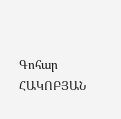Գոհար ՀԱԿՈԲՅԱՆ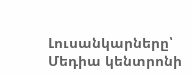Լուսանկարները՝ Մեդիա կենտրոնի